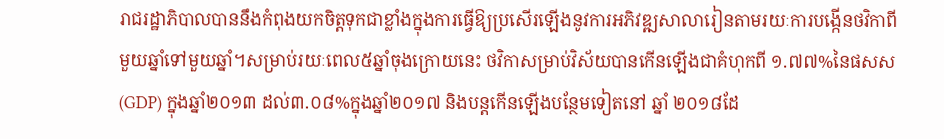រាជរដ្ឋាភិបាលបាននឹងកំពុងយកចិត្តទុកជាខ្លាំងក្នុងការធ្វើឱ្យប្រសើរឡើងនូវការអភិវឌ្ឍសាលារៀនតាមរយៈការបង្កើនថវិកាពីមួយឆ្នាំទៅមួយឆ្នាំ។សម្រាប់រយៈពេល៥ឆ្នាំចុងក្រោយនេះ ថវិកាសម្រាប់វិស័យបានកើនឡើងជាគំហុកពី ១.៧៧%នៃផសស (GDP) ក្នុងឆ្នាំ២០១៣ ដល់៣.០៨%ក្នុងឆ្នាំ២០១៧ និងបន្តកើនឡើងបន្ថែមទៀតនៅ ឆ្នាំ ២០១៨ដែ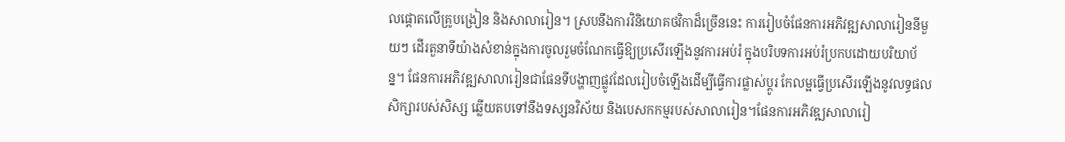លផ្តោតលើគ្រូបង្រៀន និងសាលារៀន។ ស្របនឹងការវិនិយោគថវិកាដ៏ច្រើននេះ ការរៀបចំផែនការអភិវឌ្ឍសាលារៀននីមួយៗ ដើរតួនាទីយ៉ាងសំខាន់ក្នុងការចូលរួមចំណែកធ្វើឱ្យប្រសើរឡើងនូវការអប់រំ ក្នុងបរិបទការអប់រំប្រកបដោយបរិយាប័ន្ន។ ផែនការអភិវឌ្ឍសាលារៀនជាផែនទីបង្ហាញផ្លូវដែលរៀបចំឡើងដើម្បីធ្វើការផ្លាស់ប្តូរ កែលម្អធ្វើប្រសើរឡើងនូវលទ្ធផលសិក្សារបស់សិស្ស ឆ្លើយតបទៅនឹងទស្សនវិស័យ និងបេសកកម្មរបស់សាលារៀន។ផែនការអភិវឌ្ឍសាលារៀ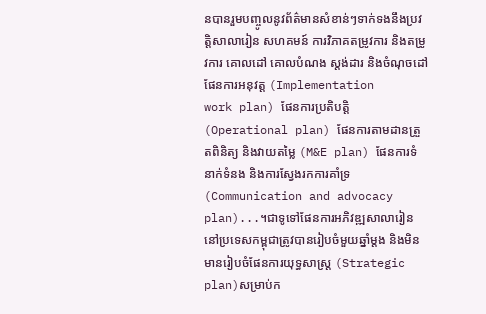នបានរួមបញ្ចូលនូវព័ត៌មានសំខាន់ៗទាក់ទងនឹងប្រវត្តិសាលារៀន សហគមន៍ ការវិភាគតម្រូវការ និងតម្រូវការ គោលដៅ គោលបំណង ស្តង់ដារ និងចំណុចដៅ ផែនការអនុវត្ត (Implementation
work plan) ផែនការប្រតិបត្តិ (Operational plan) ផែនការតាមដានត្រួតពិនិត្យ និងវាយតម្លៃ (M&E plan) ផែនការទំនាក់ទំនង និងការស្វែងរកការគាំទ្រ (Communication and advocacy plan)...។ជាទូទៅផែនការអភិវឌ្ឍសាលារៀននៅប្រទេសកម្ពុជាត្រូវបានរៀបចំមួយឆ្នាំម្តង និងមិនមានរៀបចំផែនការយុទ្ធសាស្ត្រ (Strategic plan)សម្រាប់ក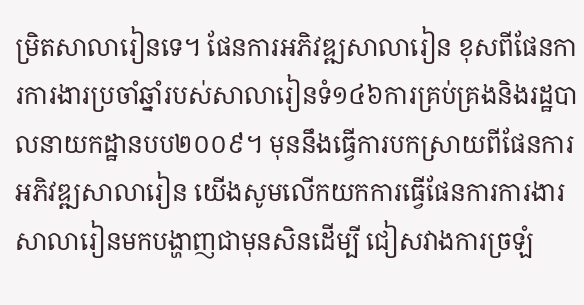ម្រិតសាលារៀនទេ។ ផែនការអភិវឌ្ឍសាលារៀន ខុសពីផែនការការងារប្រចាំឆ្នាំរបស់សាលារៀនទំ១៤៦ការគ្រប់គ្រងនិងរដ្ឋបាលនាយកដ្ឋានបប២០០៩។ មុននឹងធ្វើការបកស្រាយពីផែនការអភិវឌ្ឍសាលារៀន យើងសូមលើកយកការធ្វើផែនការការងារសាលារៀនមកបង្ហាញជាមុនសិនដើម្បី ជៀសវាងការច្រឡំ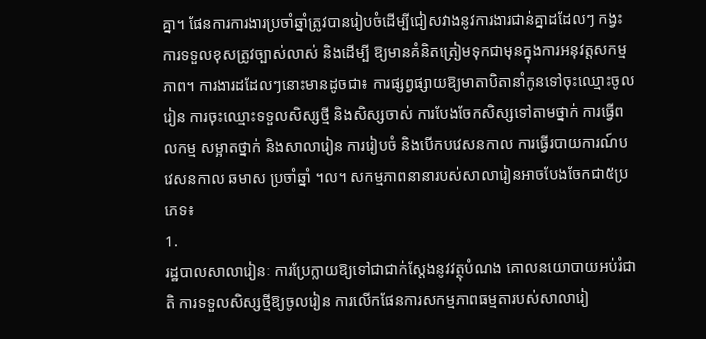គ្នា។ ផែនការការងារប្រចាំឆ្នាំត្រូវបានរៀបចំដើម្បីជៀសវាងនូវការងារជាន់គ្នាដដែលៗ កង្វះការទទួលខុសត្រូវច្បាស់លាស់ និងដើម្បី ឱ្យមានគំនិតត្រៀមទុកជាមុនក្នុងការអនុវត្តសកម្មភាព។ ការងារដដែលៗនោះមានដូចជា៖ ការផ្សព្វផ្សាយឱ្យមាតាបិតានាំកូនទៅចុះឈ្មោះចូលរៀន ការចុះឈ្មោះទទួលសិស្សថ្មី និងសិស្សចាស់ ការបែងចែកសិស្សទៅតាមថ្នាក់ ការធ្វើពលកម្ម សម្អាតថ្នាក់ និងសាលារៀន ការរៀបចំ និងបើកបវេសនកាល ការធ្វើរបាយការណ៍បវេសនកាល ឆមាស ប្រចាំឆ្នាំ ។ល។ សកម្មភាពនានារបស់សាលារៀនអាចបែងចែកជា៥ប្រភេទ៖
1.
រដ្ឋបាលសាលារៀនៈ ការប្រែក្លាយឱ្យទៅជាជាក់ស្តែងនូវវត្ថុបំណង គោលនយោបាយអប់រំជាតិ ការទទួលសិស្សថ្មីឱ្យចូលរៀន ការលើកផែនការសកម្មភាពធម្មតារបស់សាលារៀ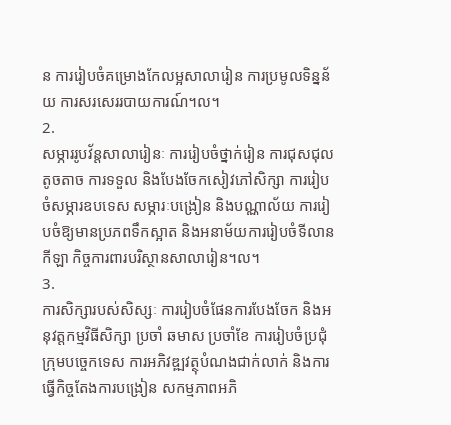ន ការរៀបចំគម្រោងកែលម្អសាលារៀន ការប្រមូលទិន្នន័យ ការសរសេររបាយការណ៍។ល។
2.
សម្ភាររូបវ័ន្តសាលារៀនៈ ការរៀបចំថ្នាក់រៀន ការជុសជុលតូចតាច ការទទួល និងបែងចែកសៀវភៅសិក្សា ការរៀបចំសម្ភារឧបទេស សម្ភារៈបង្រៀន និងបណ្ណាល័យ ការរៀបចំឱ្យមានប្រភពទឹកស្អាត និងអនាម័យការរៀបចំទីលានកីឡា កិច្ចការពារបរិស្ថានសាលារៀន។ល។
3.
ការសិក្សារបស់សិស្សៈ ការរៀបចំផែនការបែងចែក និងអនុវត្តកម្មវិធីសិក្សា ប្រចាំ ឆមាស ប្រចាំខែ ការរៀបចំប្រជុំក្រុមបច្ចេកទេស ការអភិវឌ្ឍវត្ថុបំណងជាក់លាក់ និងការធ្វើកិច្ចតែងការបង្រៀន សកម្មភាពអភិ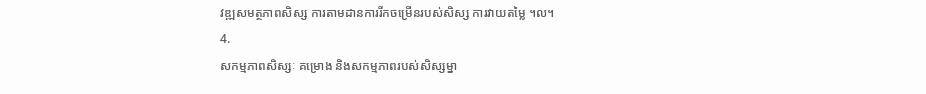វឌ្ឍសមត្ថភាពសិស្ស ការតាមដានការរីកចម្រើនរបស់សិស្ស ការវាយតម្លៃ ។ល។
4.
សកម្មភាពសិស្សៈ គម្រោង និងសកម្មភាពរបស់សិស្សម្នា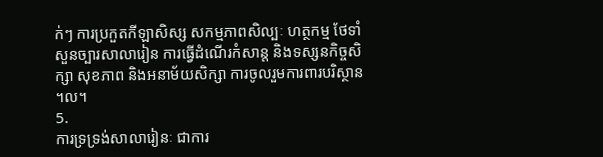ក់ៗ ការប្រកួតកីឡាសិស្ស សកម្មភាពសិល្បៈ ហត្ថកម្ម ថែទាំសួនច្បារសាលារៀន ការធ្វើដំណើរកំសាន្ត និងទស្សនកិច្ចសិក្សា សុខភាព និងអនាម័យសិក្សា ការចូលរួមការពារបរិស្ថាន ។ល។
5.
ការទ្រទ្រង់សាលារៀនៈ ជាការ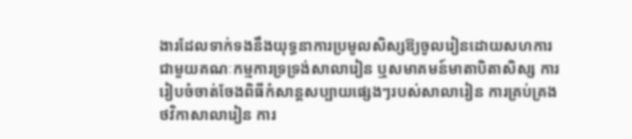ងារដែលទាក់ទងនឹងយុទ្ធនាការប្រមូលសិស្សឱ្យចូលរៀនដោយសហការជាមួយគណៈកម្មការទ្រទ្រង់សាលារៀន ឬសមាគមន៍មាតាបិតាសិស្ស ការរៀបចំចាត់ចែងពិធីកំសាន្តសប្បាយផ្សេងៗរបស់សាលារៀន ការគ្រប់គ្រងថវិកាសាលារៀន ការ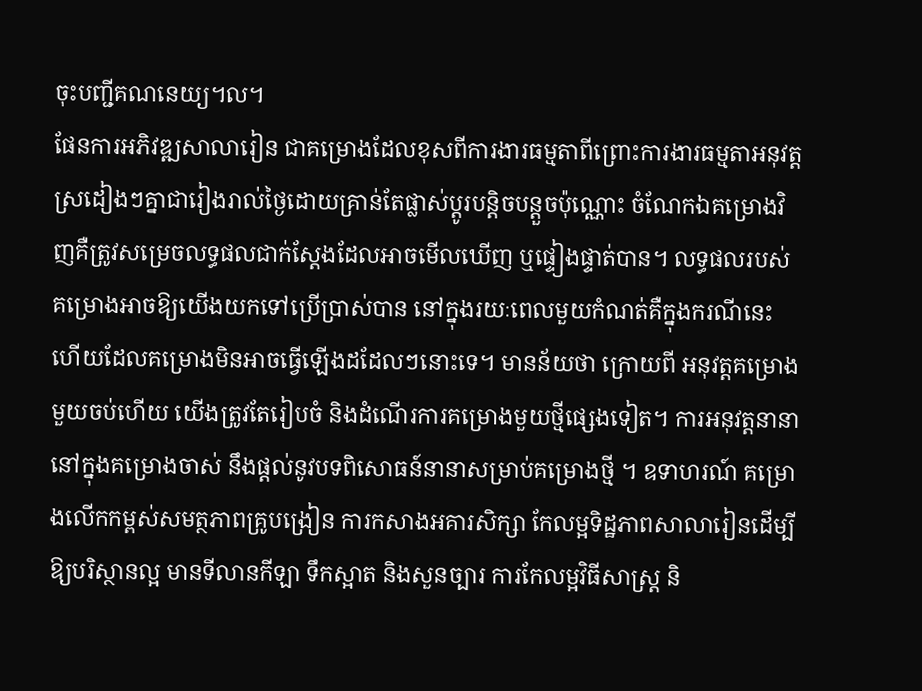ចុះបញ្ជីគណនេយ្យ។ល។
ផែនការអភិវឌ្ឍសាលារៀន ជាគម្រោងដែលខុសពីការងារធម្មតាពីព្រោះការងារធម្មតាអនុវត្តស្រដៀងៗគ្នាជារៀងរាល់ថ្ងៃដោយគ្រាន់តែផ្លាស់ប្តូរបន្តិចបន្តួចប៉ុណ្ណោះ ចំណែកឯគម្រោងវិញគឺត្រូវសម្រេចលទ្ធផលជាក់ស្តែងដែលអាចមើលឃើញ ឬផ្ទៀងផ្ទាត់បាន។ លទ្ធផលរបស់គម្រោងអាចឱ្យយើងយកទៅប្រើប្រាស់បាន នៅក្នុងរយៈពេលមួយកំណត់គឺក្នុងករណីនេះហើយដែលគម្រោងមិនអាចធ្វើឡើងដដែលៗនោះទេ។ មានន័យថា ក្រោយពី អនុវត្តគម្រោងមួយចប់ហើយ យើងត្រូវតែរៀបចំ និងដំណើរការគម្រោងមួយថ្មីផ្សេងទៀត។ ការអនុវត្តនានានៅក្នុងគម្រោងចាស់ នឹងផ្តល់នូវបទពិសោធន៍នានាសម្រាប់គម្រោងថ្មី ។ ឧទាហរណ៍ គម្រោងលើកកម្ពស់សមត្ថភាពគ្រូបង្រៀន ការកសាងអគារសិក្សា កែលម្អទិដ្ឋភាពសាលារៀនដើម្បីឱ្យបរិស្ថានល្អ មានទីលានកីឡា ទឹកស្អាត និងសួនច្បារ ការកែលម្អវិធីសាស្ត្រ និ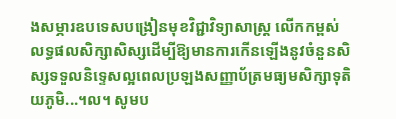ងសម្ភារឧបទេសបង្រៀនមុខវិជ្ជាវិទ្យាសាស្ត្រ លើកកម្ពស់លទ្ធផលសិក្សាសិស្សដើម្បីឱ្យមានការកើនឡើងនូវចំនួនសិស្សទទួលនិទ្ទេសល្អពេលប្រឡងសញ្ញាប័ត្រមធ្យមសិក្សាទុតិយភូមិ...។ល។ សូមប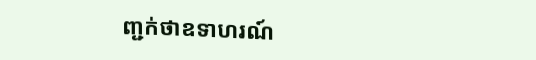ញ្ជក់ថាឧទាហរណ៍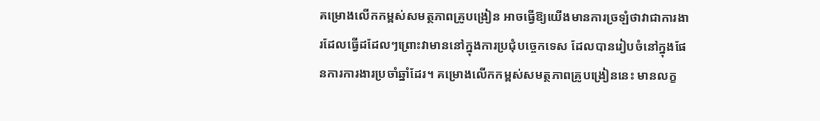គម្រោងលើកកម្ពស់សមត្ថភាពគ្រូបង្រៀន អាចធ្វើឱ្យយើងមានការច្រឡំថាវាជាការងារដែលធ្វើដដែលៗព្រោះវាមាននៅក្នុងការប្រជុំបច្ចេកទេស ដែលបានរៀបចំនៅក្នុងផែនការការងារប្រចាំឆ្នាំដែរ។ គម្រោងលើកកម្ពស់សមត្ថភាពគ្រូបង្រៀននេះ មានលក្ខ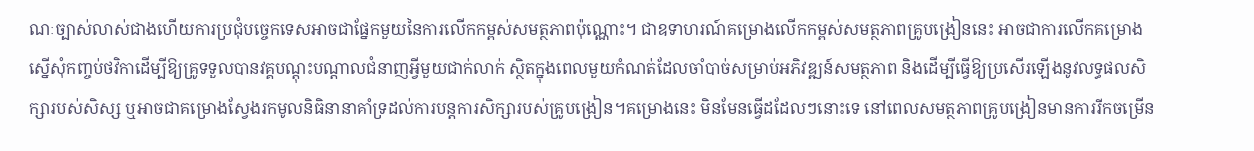ណៈច្បាស់លាស់ជាងហើយការប្រជុំបច្ចេកទេសអាចជាផ្នែកមួយនៃការលើកកម្ពស់សមត្ថភាពប៉ុណ្ណោះ។ ជាឧទាហរណ៍គម្រោងលើកកម្ពស់សមត្ថភាពគ្រូបង្រៀននេះ អាចជាការលើកគម្រោងស្នើសុំកញ្ចប់ថវិកាដើម្បីឱ្យគ្រូទទួលបានវគ្គបណ្តុះបណ្តាលជំនាញអ្វីមួយជាក់លាក់ ស្ថិតក្នុងពេលមួយកំណត់ដែលចាំបាច់សម្រាប់អភិវឌ្ឍន៍សមត្ថភាព និងដើម្បីធ្វើឱ្យប្រសើរឡើងនូវលទ្ធផលសិក្សារបស់សិស្ស ឬអាចជាគម្រោងស្វែងរកមូលនិធិនានាគាំទ្រដល់ការបន្តការសិក្សារបស់គ្រូបង្រៀន។គម្រោងនេះ មិនមែនធ្វើដដែលៗនោះទេ នៅពេលសមត្ថភាពគ្រូបង្រៀនមានការរីកចម្រើន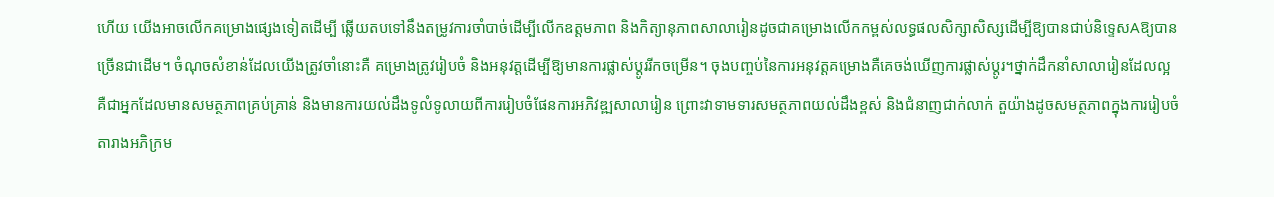ហើយ យើងអាចលើកគម្រោងផ្សេងទៀតដើម្បី ឆ្លើយតបទៅនឹងតម្រូវការចាំបាច់ដើម្បីលើកឧត្តមភាព និងកិត្យានុភាពសាលារៀនដូចជាគម្រោងលើកកម្ពស់លទ្ធផលសិក្សាសិស្សដើម្បីឱ្យបានជាប់និទ្ទេសAឱ្យបានច្រើនជាដើម។ ចំណុចសំខាន់ដែលយើងត្រូវចាំនោះគឺ គម្រោងត្រូវរៀបចំ និងអនុវត្តដើម្បីឱ្យមានការផ្លាស់ប្តូររីកចម្រើន។ ចុងបញ្ចប់នៃការអនុវត្តគម្រោងគឺគេចង់ឃើញការផ្លាស់ប្តូរ។ថ្នាក់ដឹកនាំសាលារៀនដែលល្អ គឺជាអ្នកដែលមានសមត្ថភាពគ្រប់គ្រាន់ និងមានការយល់ដឹងទូលំទូលាយពីការរៀបចំផែនការអភិវឌ្ឍសាលារៀន ព្រោះវាទាមទារសមត្ថភាពយល់ដឹងខ្ពស់ និងជំនាញជាក់លាក់ តួយ៉ាងដូចសមត្ថភាពក្នុងការរៀបចំតារាងអភិក្រម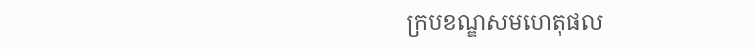ក្របខណ្ឌសមហេតុផល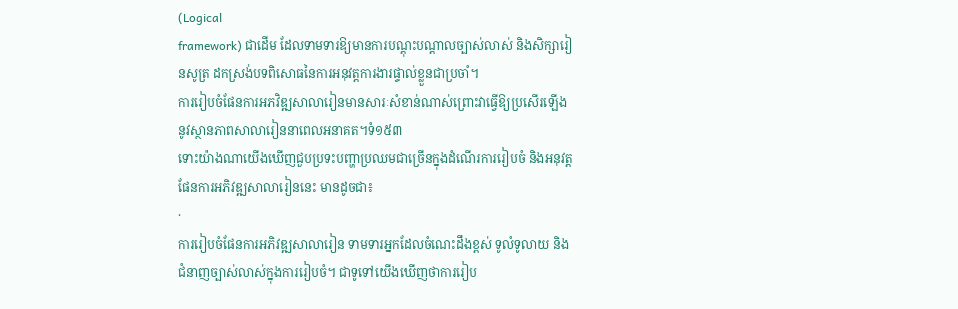(Logical
framework) ជាដើម ដែលទាមទារឱ្យមានការបណ្តុះបណ្តាលច្បាស់លាស់ និងសិក្សារៀនសូត្រ ដកស្រង់បទពិសោធនៃការអនុវត្តការងារផ្ទាល់ខ្លួនជាប្រចាំ។
ការរៀបចំផែនការអភវិឌ្ឍសាលារៀនមានសារៈសំខាន់ណាស់ព្រោះវាធ្វើឱ្យប្រសើរឡើងនូវស្ថានភាពសាលារៀននាពេលអនាគត។ទំ១៥៣
ទោះយ៉ាងណាយើងឃើញជួបប្រទះបញ្ហាប្រឈមជាច្រើនក្នុងដំណើរការរៀបចំ និងអនុវត្តផែនការអភិវឌ្ឍសាលារៀននេះ មានដូចជា៖
·
ការរៀបចំផែនការអភិវឌ្ឍសាលារៀន ទាមទារអ្នកដែលចំណេះដឹងខ្ពស់ ទូលំទូលាយ និងជំនាញច្បាស់លាស់ក្នុងការរៀបចំ។ ជាទូទៅយើងឃើញថាការរៀប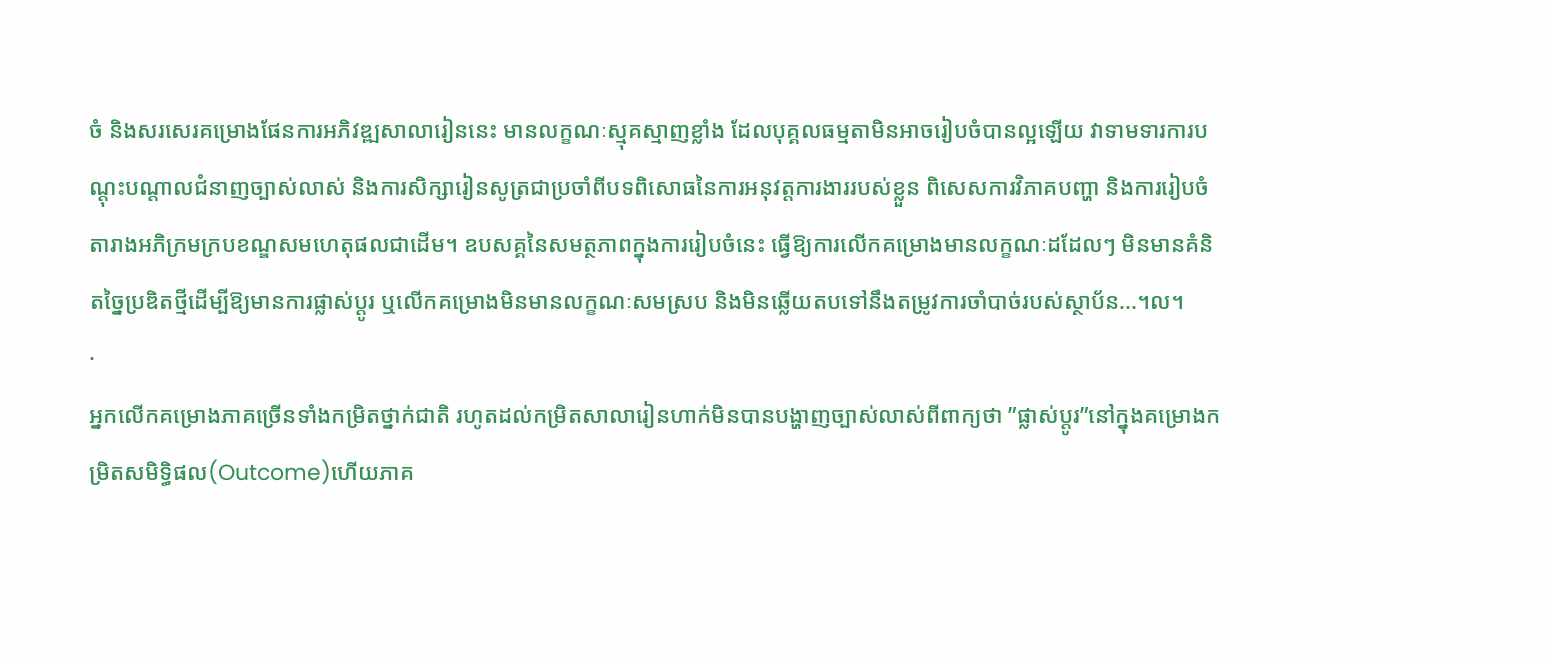ចំ និងសរសេរគម្រោងផែនការអភិវឌ្ឍសាលារៀននេះ មានលក្ខណៈស្មុគស្មាញខ្លាំង ដែលបុគ្គលធម្មតាមិនអាចរៀបចំបានល្អឡើយ វាទាមទារការបណ្តុះបណ្តាលជំនាញច្បាស់លាស់ និងការសិក្សារៀនសូត្រជាប្រចាំពីបទពិសោធនៃការអនុវត្តការងាររបស់ខ្លួន ពិសេសការវិភាគបញ្ហា និងការរៀបចំតារាងអភិក្រមក្របខណ្ឌសមហេតុផលជាដើម។ ឧបសគ្គនៃសមត្ថភាពក្នុងការរៀបចំនេះ ធ្វើឱ្យការលើកគម្រោងមានលក្ខណៈដដែលៗ មិនមានគំនិតច្នៃប្រឌិតថ្មីដើម្បីឱ្យមានការផ្លាស់ប្តូរ ឬលើកគម្រោងមិនមានលក្ខណៈសមស្រប និងមិនឆ្លើយតបទៅនឹងតម្រូវការចាំបាច់របស់ស្ថាប័ន...។ល។
·
អ្នកលើកគម្រោងភាគច្រើនទាំងកម្រិតថ្នាក់ជាតិ រហូតដល់កម្រិតសាលារៀនហាក់មិនបានបង្ហាញច្បាស់លាស់ពីពាក្យថា ”ផ្លាស់ប្តូរ”នៅក្នុងគម្រោងកម្រិតសមិទ្ធិផល(Outcome)ហើយភាគ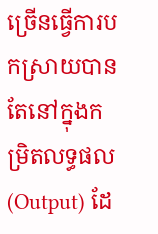ច្រើនធ្វើការបកស្រាយបានតែនៅក្នុងកម្រិតលទ្ធផល(Output) ដែ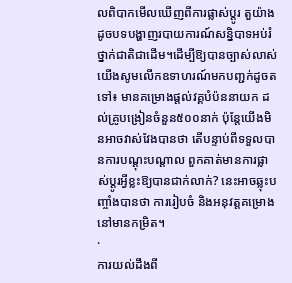លពិបាកមើលឃើញពីការផ្លាស់ប្តូរ តួយ៉ាងដូចបទបង្ហាញរបាយការណ៍សន្និបាទអប់រំថ្នាក់ជាតិជាដើម។ដើម្បីឱ្យបានច្បាស់លាស់ យើងសូមលើកឧទាហរណ៍មកបញ្ជក់ដូចតទៅ៖ មានគម្រោងផ្តល់វគ្គបំប៉ននាយក ដល់គ្រូបង្រៀនចំនួន៥០០នាក់ ប៉ុន្តែយើងមិនអាចវាស់វែងបានថា តើបន្ទាប់ពីទទួលបានការបណ្តុះបណ្តាល ពួកគាត់មានការផ្លាស់ប្តូរអ្វីខ្លះឱ្យបានជាក់លាក់? នេះអាចឆ្លុះបញ្ចាំងបានថា ការរៀបចំ និងអនុវត្តគម្រោងនៅមានកម្រិត។
·
ការយល់ដឹងពី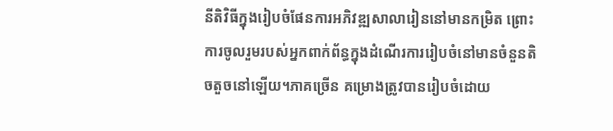នីតិវិធីក្នុងរៀបចំផែនការអភិវឌ្ឍសាលារៀននៅមានកម្រិត ព្រោះការចូលរួមរបស់អ្នកពាក់ព័ន្ធក្នុងដំណើរការរៀបចំនៅមានចំនួនតិចតួចនៅឡើយ។ភាគច្រើន គម្រោងត្រូវបានរៀបចំដោយ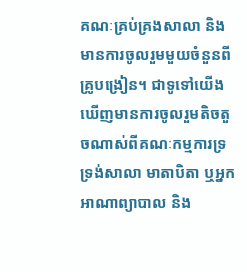គណៈគ្រប់គ្រងសាលា និងមានការចូលរួមមួយចំនួនពីគ្រូបង្រៀន។ ជាទូទៅយើងឃើញមានការចូលរួមតិចតួចណាស់ពីគណៈកម្មការទ្រទ្រង់សាលា មាតាបិតា ឬអ្នកអាណាព្យាបាល និង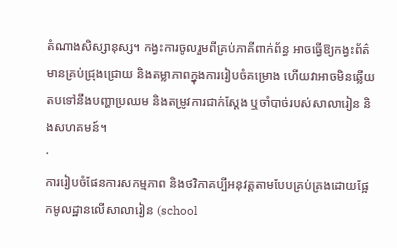តំណាងសិស្សានុស្ស។ កង្វះការចូលរួមពីគ្រប់ភាគីពាក់ព័ន្ធ អាចធ្វើឱ្យកង្វះព័ត៌មានគ្រប់ជ្រុងជ្រោយ និងតម្លាភាពក្នុងការរៀបចំគម្រោង ហើយវាអាចមិនឆ្លើយតបទៅនឹងបញ្ហាប្រឈម និងតម្រូវការជាក់ស្តែង ឬចាំបាច់របស់សាលារៀន និងសហគមន៍។
·
ការរៀបចំផែនការសកម្មភាព និងថវិកាគប្បីអនុវត្តតាមបែបគ្រប់គ្រងដោយផ្អែកមូលដ្ឋានលើសាលារៀន (school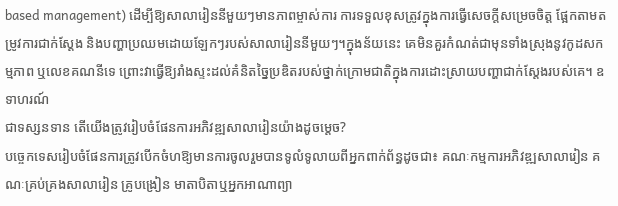based management) ដើម្បីឱ្យសាលារៀននីមួយៗមានភាពម្ចាស់ការ ការទទួលខុសត្រូវក្នុងការធ្វើសេចក្តីសម្រេចចិត្ត ផ្អែកតាមតម្រូវការជាក់ស្តែង និងបញ្ហាប្រឈមដោយឡែកៗរបស់សាលារៀននីមួយៗ។ក្នុងន័យនេះ គេមិនគួរកំណត់ជាមុនទាំងស្រុងនូវកូដសកម្មភាព ឬលេខគណនីទេ ព្រោះវាធ្វើឱ្យរាំងស្ទះដល់គំនិតច្នៃប្រឌិតរបស់ថ្នាក់ក្រោមជាតិក្នុងការដោះស្រាយបញ្ហាជាក់ស្តែងរបស់គេ។ ឧទាហរណ៍
ជាទស្សនទាន តើយើងត្រូវរៀបចំផែនការអភិវឌ្ឍសាលារៀនយ៉ាងដូចម្តេច?
បច្ចេកទេសរៀបចំផែនការត្រូវបើកចំហឱ្យមានការចូលរួមបានទូលំទូលាយពីអ្នកពាក់ព័ន្ធដូចជា៖ គណៈកម្មការអភិវឌ្ឍសាលារៀន គណៈគ្រប់គ្រងសាលារៀន គ្រូបង្រៀន មាតាបិតាឬអ្នកអាណាព្យា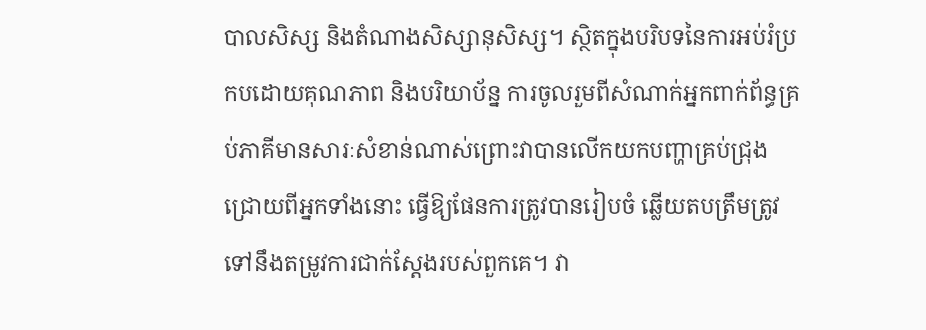បាលសិស្ស និងតំណាងសិស្សានុសិស្ស។ សិ្ថតក្នុងបរិបទនៃការអប់រំប្រកបដោយគុណភាព និងបរិយាប័ន្ន ការចូលរួមពីសំណាក់អ្នកពាក់ព័ន្ធគ្រប់ភាគីមានសារៈសំខាន់ណាស់ព្រោះវាបានលើកយកបញ្ហាគ្រប់ជ្រុងជ្រោយពីអ្នកទាំងនោះ ធ្វើឱ្យផែនការត្រូវបានរៀបចំ ឆ្លើយតបត្រឹមត្រូវទៅនឹងតម្រូវការជាក់ស្តែងរបស់ពួកគេ។ វា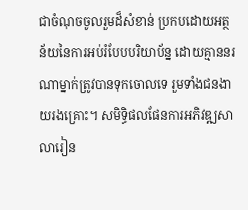ជាចំណុចចូលរួមដ៏សំខាន់ ប្រកបដោយអត្ថន័យនៃការអប់រំបែបបរិយាប័ន្ន ដោយគ្មាននរណាម្នាក់ត្រូវបានទុកចោលទេ រួមទាំងជនងាយរងគ្រោះ។ សមិទ្ធិផលផែនការអភិវឌ្ឍសាលារៀន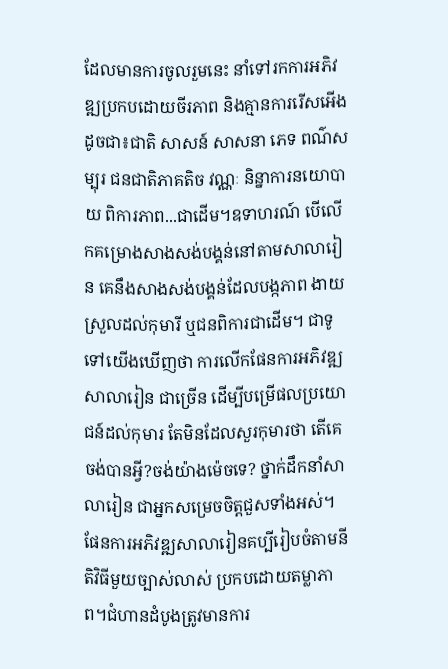ដែលមានការចូលរួមនេះ នាំទៅរកការអភិវឌ្ឍប្រកបដោយចីរភាព និងគ្មានការរើសអើងដូចជា៖ជាតិ សាសន៍ សាសនា ភេទ ពណ៌សម្បុរ ជនជាតិភាគតិច វណ្ណៈ និន្នាការនយោបាយ ពិការភាព...ជាដើម។ឧទាហរណ៍ បើលើកគម្រោងសាងសង់បង្គន់នៅតាមសាលារៀន គេនឹងសាងសង់បង្គន់ដែលបង្កភាព ងាយស្រួលដល់កុមារី ឬជនពិការជាដើម។ ជាទូទៅយើងឃើញថា ការលើកផែនការអភិវឌ្ឍសាលារៀន ជាច្រើន ដើម្បីបម្រើផលប្រយោជន៍ដល់កុមារ តែមិនដែលសួរកុមារថា តើគេចង់បានអ្វី?ចង់យ៉ាងម៉េចទេ? ថ្នាក់ដឹកនាំសាលារៀន ជាអ្នកសម្រេចចិត្តជួសទាំងអស់។
ផែនការអភិវឌ្ឍសាលារៀនគប្បីរៀបចំតាមនីតិវិធីមួយច្បាស់លាស់ ប្រកបដោយតម្លាភាព។ជំហានដំបូងត្រូវមានការ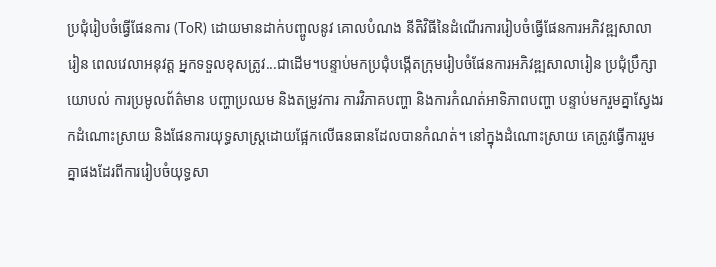ប្រជុំរៀបចំធ្វើផែនការ (ToR) ដោយមានដាក់បញ្ចូលនូវ គោលបំណង នីតិវិធីនៃដំណើរការរៀបចំធ្វើផែនការអភិវឌ្ឍសាលារៀន ពេលវេលាអនុវត្ត អ្នកទទួលខុសត្រូវ...ជាដើម។បន្ទាប់មកប្រជុំបង្កើតក្រុមរៀបចំផែនការអភិវឌ្ឍសាលារៀន ប្រជុំប្រឹក្សាយោបល់ ការប្រមូលព័ត៌មាន បញ្ហាប្រឈម និងតម្រូវការ ការវិភាគបញ្ហា និងការកំណត់អាទិភាពបញ្ហា បន្ទាប់មករួមគ្នាស្វែងរកដំណោះស្រាយ និងផែនការយុទ្ធសាស្ត្រដោយផ្អែកលើធនធានដែលបានកំណត់។ នៅក្នុងដំណោះស្រាយ គេត្រូវធ្វើការរួមគ្នាផងដែរពីការរៀបចំយុទ្ធសា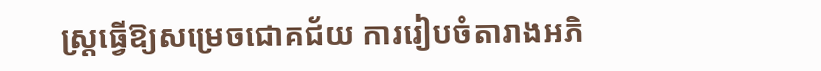ស្ត្រធ្វើឱ្យសម្រេចជោគជ័យ ការរៀបចំតារាងអភិ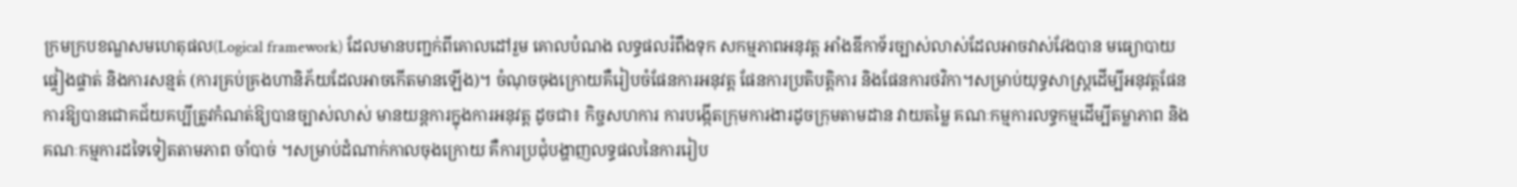ក្រមក្របខណ្ឌសមហេតុផល(Logical framework) ដែលមានបញ្ជក់ពីគោលដៅរួម គោលបំណង លទ្ធផលរំពឹងទុក សកម្មភាពអនុវត្ត អាំងឌីកាទ័រច្បាស់លាស់ដែលអាចវាស់វែងបាន មធ្យោបាយផ្ទៀងផ្ទាត់ និងការសន្មត់ (ការគ្រប់គ្រងហានិភ័យដែលអាចកើតមានឡើង)។ ចំណុចចុងក្រោយគឺរៀបចំផែនការអនុវត្ត ផែនការប្រតិបត្តិការ និងផែនការថវិកា។សម្រាប់យុទ្ធសាស្ត្រដើម្បីអនុវត្តផែនការឱ្យបានជោគជ័យគប្បីត្រូវកំណត់ឱ្យបានច្បាស់លាស់ មានយន្តការក្នុងការអនុវត្ត ដូចជា៖ កិច្ចសហការ ការបង្កើតក្រុមការងារដូចក្រុមតាមដាន វាយតម្លៃ គណៈកម្មការលទ្ធកម្មដើម្បីតម្លាភាព និងគណៈកម្មការដទៃទៀតតាមភាព ចាំបាច់ ។សម្រាប់ដំណាក់កាលចុងក្រោយ គឺការប្រជុំបង្ហាញលទ្ធផលនៃការរៀប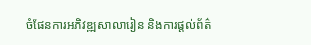ចំផែនការអភិវឌ្ឍសាលារៀន និងការផ្តល់ព័ត៌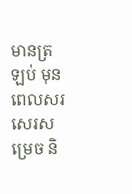មានត្រឡប់ មុនពេលសរសេរសម្រេច និ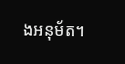ងអនុម័ត។